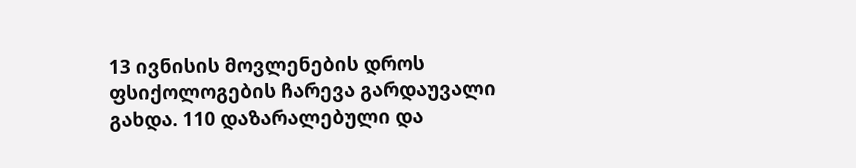13 ივნისის მოვლენების დროს ფსიქოლოგების ჩარევა გარდაუვალი გახდა. 110 დაზარალებული და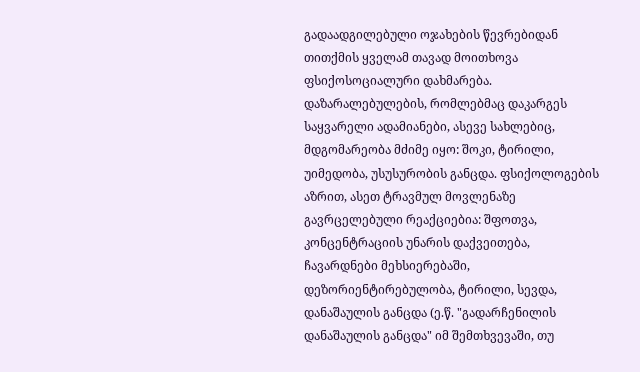გადაადგილებული ოჯახების წევრებიდან თითქმის ყველამ თავად მოითხოვა ფსიქოსოციალური დახმარება.
დაზარალებულების, რომლებმაც დაკარგეს საყვარელი ადამიანები, ასევე სახლებიც, მდგომარეობა მძიმე იყო: შოკი, ტირილი, უიმედობა, უსუსურობის განცდა. ფსიქოლოგების აზრით, ასეთ ტრავმულ მოვლენაზე გავრცელებული რეაქციებია: შფოთვა, კონცენტრაციის უნარის დაქვეითება, ჩავარდნები მეხსიერებაში, დეზორიენტირებულობა, ტირილი, სევდა, დანაშაულის განცდა (ე.წ. "გადარჩენილის დანაშაულის განცდა" იმ შემთხვევაში, თუ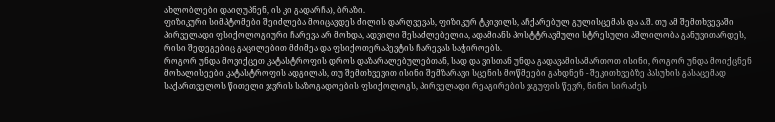ახლობლები დაიღუპნენ, ის კი გადარჩა), ბრაზი.
ფიზიკური სიმპტომები შეიძლება მოიცავდეს ძილის დარღვევას, ფიზიკურ ტკივილს, აჩქარებულ გულისცემას და ა.შ. თუ ამ შემთხვევაში პირველადი ფსიქოლოგიური ჩარევა არ მოხდა, ადვილი შესაძლებელია, ადამიანს პოსტტრავმული სტრესული აშლილობა განუვითარდეს, რისი შედეგებიც გაცილებით მძიმეა და ფსიქოთერაპევტის ჩარევას საჭიროებს.
როგორ უნდა მოვიქცეთ კატასტროფის დროს დაზარალებულებთან, სად და ვისთან უნდა გადავამისამართოთ ისინი, როგორ უნდა მოიქცნენ მოხალისეები კატასტროფის ადგილას, თუ შემთხვევით ისინი შემზარავი სცენის მოწმეები გახდნენ - შეკითხვებზე პასუხის გასაცემად საქართველოს წითელი ჯვრის საზოგადოების ფსიქოლოგს, პირველადი რეაგირების ჯგუფის წევრ, ნინო სირაძეს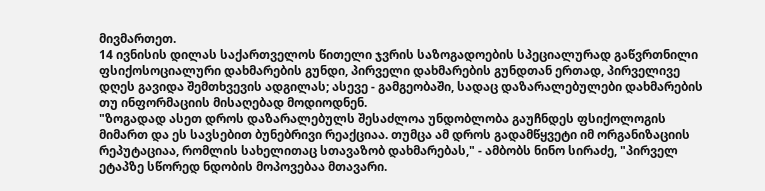მივმართეთ.
14 ივნისის დილას საქართველოს წითელი ჯვრის საზოგადოების სპეციალურად გაწვრთნილი ფსიქოსოციალური დახმარების გუნდი, პირველი დახმარების გუნდთან ერთად, პირველივე დღეს გავიდა შემთხვევის ადგილას; ასევე - გამგეობაში, სადაც დაზარალებულები დახმარების თუ ინფორმაციის მისაღებად მოდიოდნენ.
"ზოგადად ასეთ დროს დაზარალებულს შესაძლოა უნდობლობა გაუჩნდეს ფსიქოლოგის მიმართ და ეს სავსებით ბუნებრივი რეაქციაა. თუმცა ამ დროს გადამწყვეტი იმ ორგანიზაციის რეპუტაციაა, რომლის სახელითაც სთავაზობ დახმარებას," - ამბობს ნინო სირაძე, "პირველ ეტაპზე სწორედ ნდობის მოპოვებაა მთავარი.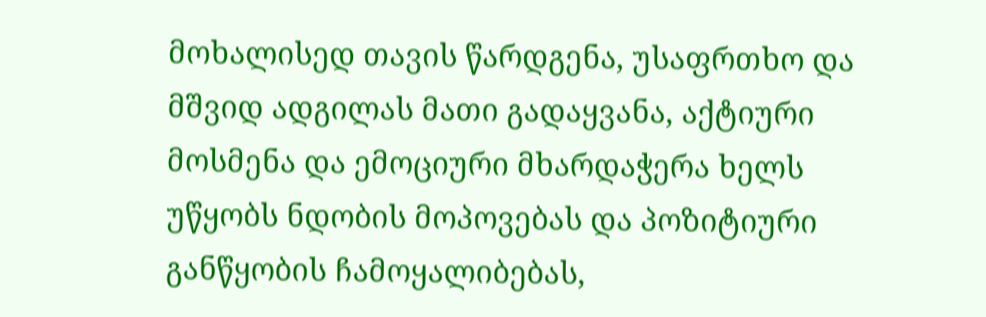მოხალისედ თავის წარდგენა, უსაფრთხო და მშვიდ ადგილას მათი გადაყვანა, აქტიური მოსმენა და ემოციური მხარდაჭერა ხელს უწყობს ნდობის მოპოვებას და პოზიტიური განწყობის ჩამოყალიბებას,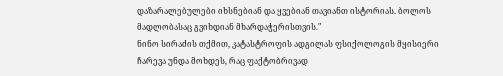დაზარალებულები იხსნებიან და ყვებიან თავიანთ ისტორიას. ბოლოს მადლობასაც გვიხდიან მხარდაჭერისთვის."
ნინო სირაძის თქმით, კატასტროფის ადგილას ფსიქოლოგის მყისიერი ჩარევა უნდა მოხდეს, რაც ფაქტობრივად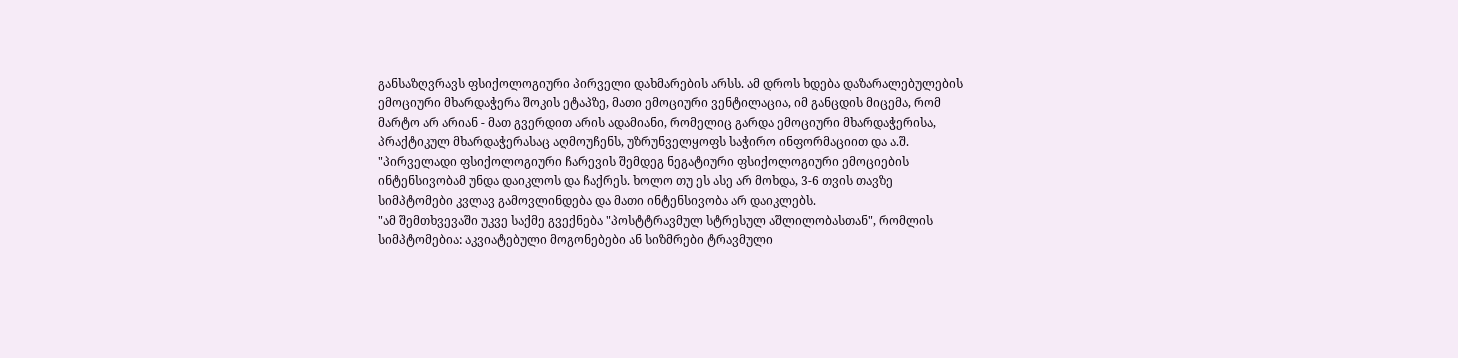განსაზღვრავს ფსიქოლოგიური პირველი დახმარების არსს. ამ დროს ხდება დაზარალებულების ემოციური მხარდაჭერა შოკის ეტაპზე, მათი ემოციური ვენტილაცია, იმ განცდის მიცემა, რომ მარტო არ არიან - მათ გვერდით არის ადამიანი, რომელიც გარდა ემოციური მხარდაჭერისა, პრაქტიკულ მხარდაჭერასაც აღმოუჩენს, უზრუნველყოფს საჭირო ინფორმაციით და ა.შ.
"პირველადი ფსიქოლოგიური ჩარევის შემდეგ ნეგატიური ფსიქოლოგიური ემოციების ინტენსივობამ უნდა დაიკლოს და ჩაქრეს. ხოლო თუ ეს ასე არ მოხდა, 3-6 თვის თავზე სიმპტომები კვლავ გამოვლინდება და მათი ინტენსივობა არ დაიკლებს.
"ამ შემთხვევაში უკვე საქმე გვექნება "პოსტტრავმულ სტრესულ აშლილობასთან", რომლის სიმპტომებია: აკვიატებული მოგონებები ან სიზმრები ტრავმული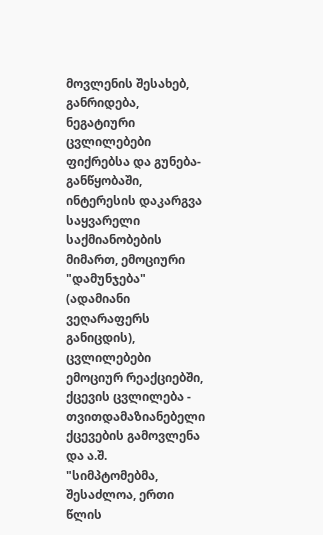მოვლენის შესახებ, განრიდება, ნეგატიური ცვლილებები ფიქრებსა და გუნება-განწყობაში, ინტერესის დაკარგვა საყვარელი საქმიანობების მიმართ, ემოციური "დამუნჯება" (ადამიანი ვეღარაფერს განიცდის), ცვლილებები ემოციურ რეაქციებში, ქცევის ცვლილება - თვითდამაზიანებელი ქცევების გამოვლენა და ა.შ.
"სიმპტომებმა, შესაძლოა, ერთი წლის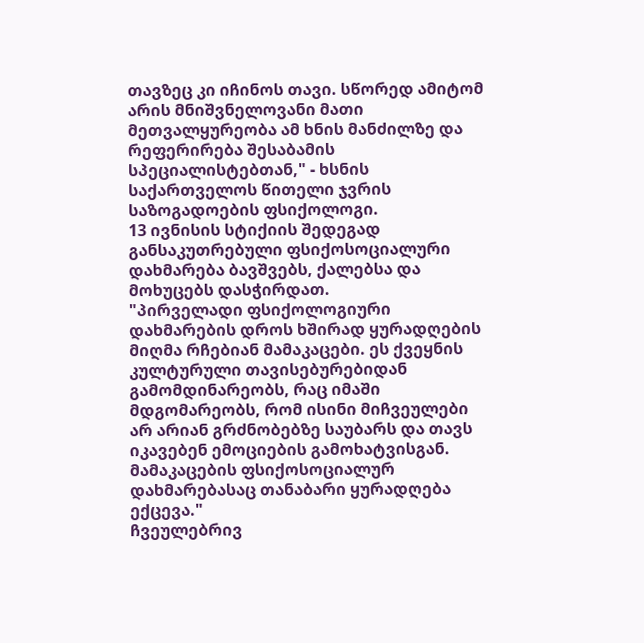თავზეც კი იჩინოს თავი. სწორედ ამიტომ არის მნიშვნელოვანი მათი მეთვალყურეობა ამ ხნის მანძილზე და რეფერირება შესაბამის სპეციალისტებთან," - ხსნის საქართველოს წითელი ჯვრის საზოგადოების ფსიქოლოგი.
13 ივნისის სტიქიის შედეგად განსაკუთრებული ფსიქოსოციალური დახმარება ბავშვებს, ქალებსა და მოხუცებს დასჭირდათ.
"პირველადი ფსიქოლოგიური დახმარების დროს ხშირად ყურადღების მიღმა რჩებიან მამაკაცები. ეს ქვეყნის კულტურული თავისებურებიდან გამომდინარეობს, რაც იმაში მდგომარეობს, რომ ისინი მიჩვეულები არ არიან გრძნობებზე საუბარს და თავს იკავებენ ემოციების გამოხატვისგან. მამაკაცების ფსიქოსოციალურ დახმარებასაც თანაბარი ყურადღება ექცევა."
ჩვეულებრივ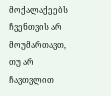მოქალაქეებს ჩვენთვის არ მოუმართავთ, თუ არ ჩავთვლით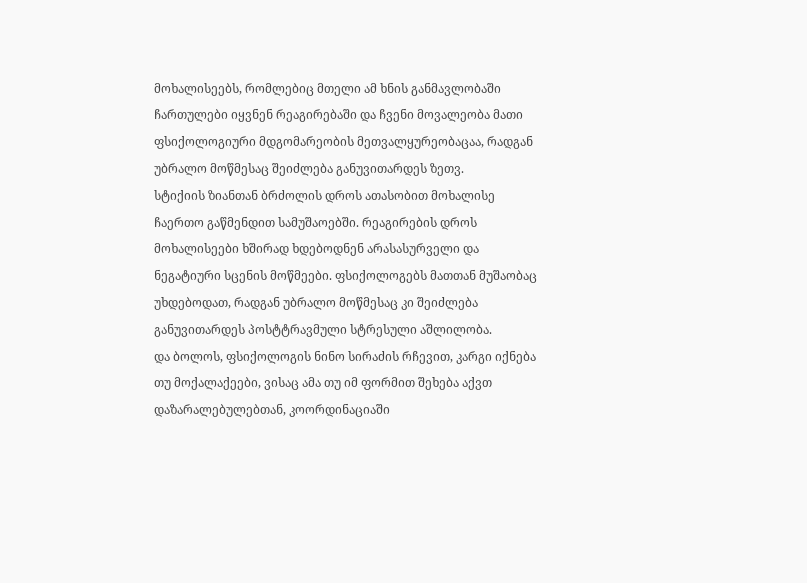მოხალისეებს, რომლებიც მთელი ამ ხნის განმავლობაში ჩართულები იყვნენ რეაგირებაში და ჩვენი მოვალეობა მათი ფსიქოლოგიური მდგომარეობის მეთვალყურეობაცაა, რადგან უბრალო მოწმესაც შეიძლება განუვითარდეს ზეთვ.
სტიქიის ზიანთან ბრძოლის დროს ათასობით მოხალისე ჩაერთო გაწმენდით სამუშაოებში. რეაგირების დროს მოხალისეები ხშირად ხდებოდნენ არასასურველი და ნეგატიური სცენის მოწმეები. ფსიქოლოგებს მათთან მუშაობაც უხდებოდათ, რადგან უბრალო მოწმესაც კი შეიძლება განუვითარდეს პოსტტრავმული სტრესული აშლილობა.
და ბოლოს, ფსიქოლოგის ნინო სირაძის რჩევით, კარგი იქნება თუ მოქალაქეები, ვისაც ამა თუ იმ ფორმით შეხება აქვთ დაზარალებულებთან, კოორდინაციაში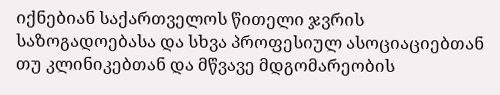იქნებიან საქართველოს წითელი ჯვრის საზოგადოებასა და სხვა პროფესიულ ასოციაციებთან თუ კლინიკებთან და მწვავე მდგომარეობის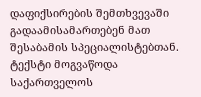დაფიქსირების შემთხვევაში გადაამისამართებენ მათ შესაბამის სპეციალისტებთან.
ტექსტი მოგვაწოდა საქართველოს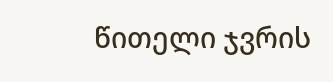წითელი ჯვრის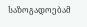საზოგადოებამ